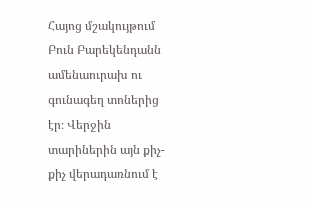Հայոց մշակույթում Բուն Բարեկենդանն ամենաուրախ ու գունագեղ տոներից էր։ Վերջին տարիներին այն քիչ-քիչ վերադառնում է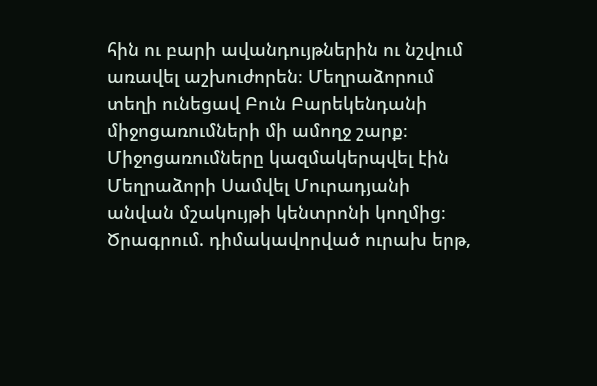հին ու բարի ավանդույթներին ու նշվում առավել աշխուժորեն։ Մեղրաձորում տեղի ունեցավ Բուն Բարեկենդանի միջոցառումների մի ամողջ շարք։ Միջոցառումները կազմակերպվել էին Մեղրաձորի Սամվել Մուրադյանի անվան մշակույթի կենտրոնի կողմից։ Ծրագրում. դիմակավորված ուրախ երթ,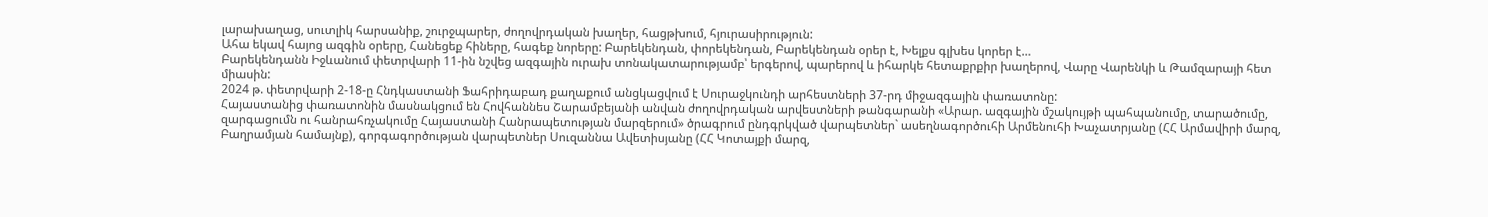լարախաղաց, սուտլիկ հարսանիք, շուրջպարեր, ժողովրդական խաղեր, հացթխում, հյուրասիրություն:
Ահա եկավ հայոց ազգին օրերը, Հանեցեք հիները, հագեք նորերը: Բարեկենդան, փորեկենդան, Բարեկենդան օրեր է, Խելքս գլխես կորեր է…
Բարեկենդանն Իջևանում փետրվարի 11-ին նշվեց ազգային ուրախ տոնակատարությամբ՝ երգերով, պարերով և իհարկե հետաքրքիր խաղերով, Վարը Վարենկի և Թամզարայի հետ միասին:
2024 թ. փետրվարի 2-18-ը Հնդկաստանի Ֆահրիդաբադ քաղաքում անցկացվում է Սուրաջկունդի արհեստների 37-րդ միջազգային փառատոնը:
Հայաստանից փառատոնին մասնակցում են Հովհաննես Շարամբեյանի անվան ժողովրդական արվեստների թանգարանի «Արար. ազգային մշակույթի պահպանումը, տարածումը, զարգացումն ու հանրահռչակումը Հայաստանի Հանրապետության մարզերում» ծրագրում ընդգրկված վարպետներ` ասեղնագործուհի Արմենուհի Խաչատրյանը (ՀՀ Արմավիրի մարզ, Բաղրամյան համայնք), գորգագործության վարպետներ Սուզաննա Ավետիսյանը (ՀՀ Կոտայքի մարզ,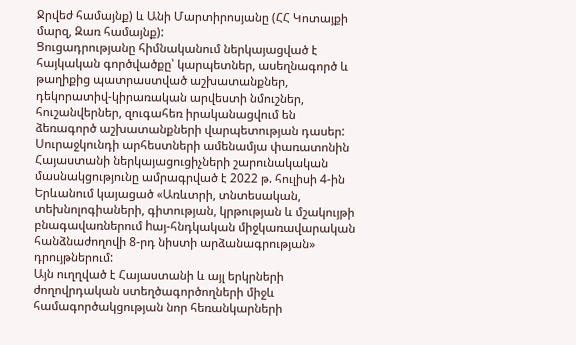Ջրվեժ համայնք) և Անի Մարտիրոսյանը (ՀՀ Կոտայքի մարզ, Զառ համայնք):
Ցուցադրությանը հիմնականում ներկայացված է հայկական գործվածքը՝ կարպետներ, ասեղնագործ և թաղիքից պատրաստված աշխատանքներ, դեկորատիվ-կիրառական արվեստի նմուշներ, հուշանվերներ, զուգահեռ իրականացվում են ձեռագործ աշխատանքների վարպետության դասեր:
Սուրաջկունդի արհեստների ամենամյա փառատոնին Հայաստանի ներկայացուցիչների շարունակական մասնակցությունը ամրագրված է 2022 թ. հուլիսի 4-ին Երևանում կայացած «Առևտրի, տնտեսական, տեխնոլոգիաների, գիտության, կրթության և մշակույթի բնագավառներում hայ-հնդկական միջկառավարական հանձնաժողովի 8-րդ նիստի արձանագրության» դրույթներում:
Այն ուղղված է Հայաստանի և այլ երկրների ժողովրդական ստեղծագործողների միջև համագործակցության նոր հեռանկարների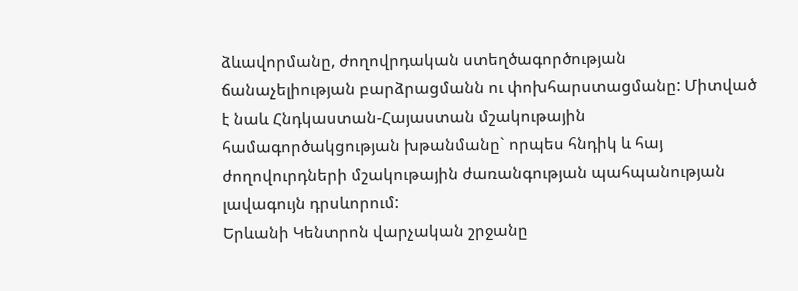ձևավորմանը, ժողովրդական ստեղծագործության ճանաչելիության բարձրացմանն ու փոխհարստացմանը: Միտված է նաև Հնդկաստան-Հայաստան մշակութային համագործակցության խթանմանը` որպես հնդիկ և հայ ժողովուրդների մշակութային ժառանգության պահպանության լավագույն դրսևորում:
Երևանի Կենտրոն վարչական շրջանը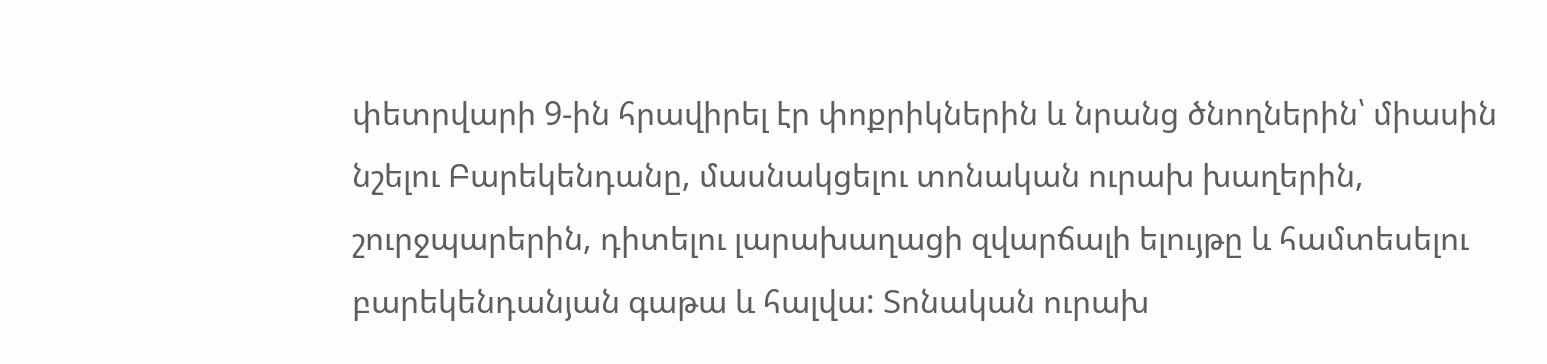փետրվարի 9-ին հրավիրել էր փոքրիկներին և նրանց ծնողներին՝ միասին նշելու Բարեկենդանը, մասնակցելու տոնական ուրախ խաղերին, շուրջպարերին, դիտելու լարախաղացի զվարճալի ելույթը և համտեսելու բարեկենդանյան գաթա և հալվա: Տոնական ուրախ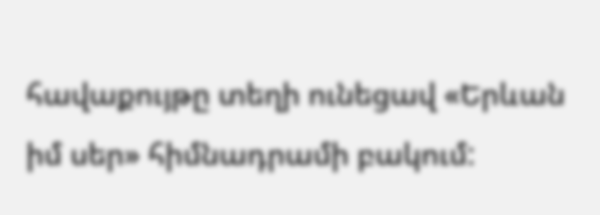հավաքույթը տեղի ունեցավ «Երևան իմ սեր» հիմնադրամի բակում: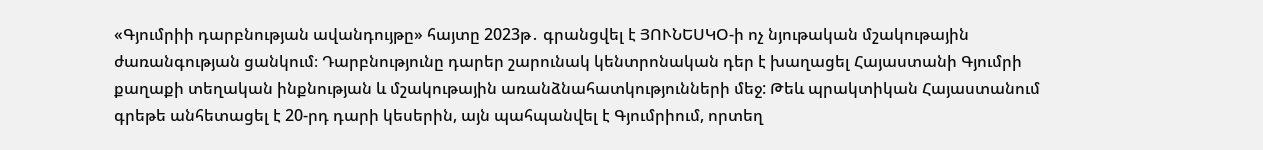«Գյումրիի դարբնության ավանդույթը» հայտը 2023թ․ գրանցվել է ՅՈՒՆԵՍԿՕ-ի ոչ նյութական մշակութային ժառանգության ցանկում։ Դարբնությունը դարեր շարունակ կենտրոնական դեր է խաղացել Հայաստանի Գյումրի քաղաքի տեղական ինքնության և մշակութային առանձնահատկությունների մեջ: Թեև պրակտիկան Հայաստանում գրեթե անհետացել է 20-րդ դարի կեսերին, այն պահպանվել է Գյումրիում, որտեղ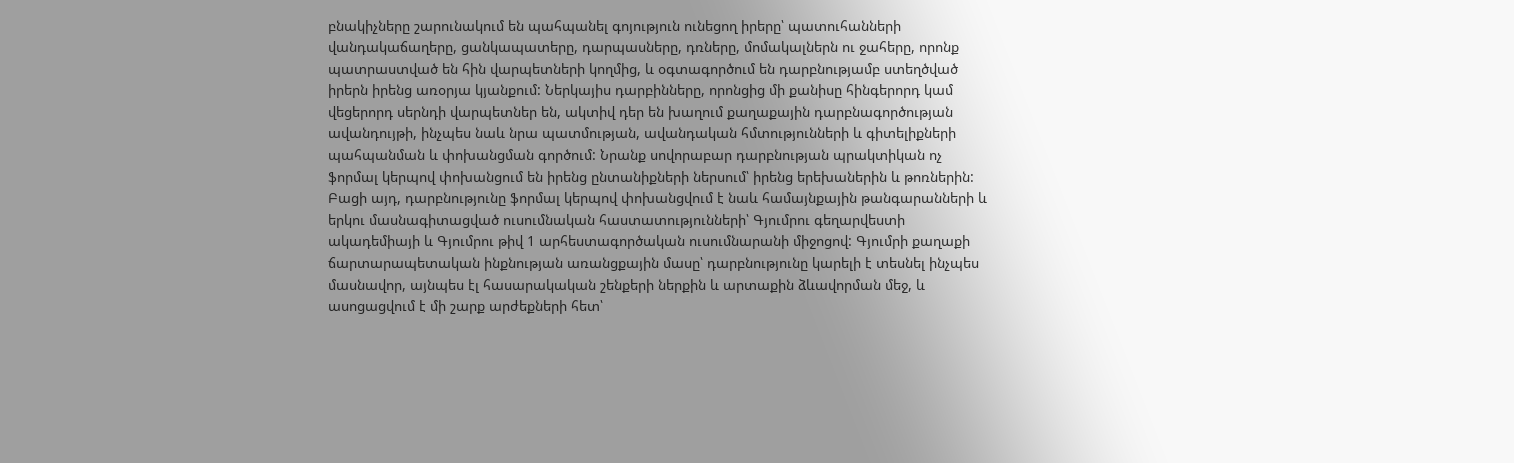բնակիչները շարունակում են պահպանել գոյություն ունեցող իրերը՝ պատուհանների վանդակաճաղերը, ցանկապատերը, դարպասները, դռները, մոմակալներն ու ջահերը, որոնք պատրաստված են հին վարպետների կողմից, և օգտագործում են դարբնությամբ ստեղծված իրերն իրենց առօրյա կյանքում: Ներկայիս դարբինները, որոնցից մի քանիսը հինգերորդ կամ վեցերորդ սերնդի վարպետներ են, ակտիվ դեր են խաղում քաղաքային դարբնագործության ավանդույթի, ինչպես նաև նրա պատմության, ավանդական հմտությունների և գիտելիքների պահպանման և փոխանցման գործում: Նրանք սովորաբար դարբնության պրակտիկան ոչ ֆորմալ կերպով փոխանցում են իրենց ընտանիքների ներսում՝ իրենց երեխաներին և թոռներին: Բացի այդ, դարբնությունը ֆորմալ կերպով փոխանցվում է նաև համայնքային թանգարանների և երկու մասնագիտացված ուսումնական հաստատությունների՝ Գյումրու գեղարվեստի ակադեմիայի և Գյումրու թիվ 1 արհեստագործական ուսումնարանի միջոցով: Գյումրի քաղաքի ճարտարապետական ինքնության առանցքային մասը՝ դարբնությունը կարելի է տեսնել ինչպես մասնավոր, այնպես էլ հասարակական շենքերի ներքին և արտաքին ձևավորման մեջ, և ասոցացվում է մի շարք արժեքների հետ՝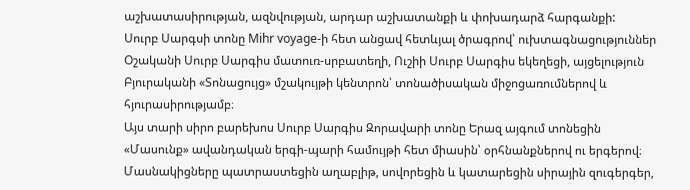աշխատասիրության, ազնվության, արդար աշխատանքի և փոխադարձ հարգանքի:
Սուրբ Սարգսի տոնը Mihr voyage-ի հետ անցավ հետևյալ ծրագրով՝ ուխտագնացություններ Օշականի Սուրբ Սարգիս մատուռ-սրբատեղի, Ուշիի Սուրբ Սարգիս եկեղեցի, այցելություն Բյուրականի «Տոնացույց» մշակույթի կենտրոն՝ տոնածիսական միջոցառումներով և հյուրասիրությամբ։
Այս տարի սիրո բարեխոս Սուրբ Սարգիս Զորավարի տոնը Երազ այգում տոնեցին «Մասունք» ավանդական երգի-պարի համույթի հետ միասին՝ օրհնանքներով ու երգերով։ Մասնակիցները պատրաստեցին աղաբլիթ, սովորեցին և կատարեցին սիրային զուգերգեր,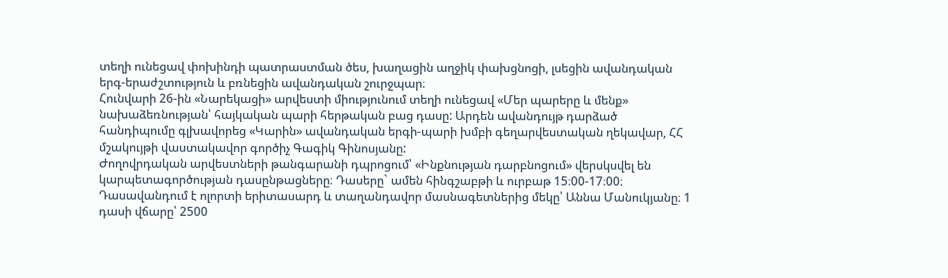տեղի ունեցավ փոխինդի պատրաստման ծես, խաղացին աղջիկ փախցնոցի, լսեցին ավանդական երգ-երաժշտություն և բռնեցին ավանդական շուրջպար։
Հունվարի 26-ին «Նարեկացի» արվեստի միությունում տեղի ունեցավ «Մեր պարերը և մենք» նախաձեռնության՝ հայկական պարի հերթական բաց դասը: Արդեն ավանդույթ դարձած հանդիպումը գլխավորեց «Կարին» ավանդական երգի-պարի խմբի գեղարվեստական ղեկավար, ՀՀ մշակույթի վաստակավոր գործիչ Գագիկ Գինոսյանը:
Ժողովրդական արվեստների թանգարանի դպրոցում՝ «Ինքնության դարբնոցում» վերսկսվել են կարպետագործության դասընթացները։ Դասերը` ամեն հինգշաբթի և ուրբաթ 15։00-17։00։ Դասավանդում է ոլորտի երիտասարդ և տաղանդավոր մասնագետներից մեկը՝ Աննա Մանուկյանը։ 1 դասի վճարը՝ 2500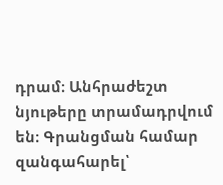դրամ։ Անհրաժեշտ նյութերը տրամադրվում են։ Գրանցման համար զանգահարել՝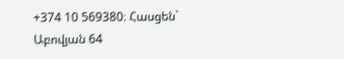+374 10 569380։ Հասցեն` Աբովյան 64